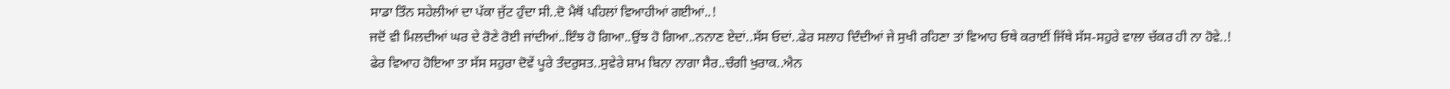ਸਾਡਾ ਤਿੰਨ ਸਹੇਲੀਆਂ ਦਾ ਪੱਕਾ ਜੁੱਟ ਹੁੰਦਾ ਸੀ..ਦੋ ਮੈਥੋਂ ਪਹਿਲਾਂ ਵਿਆਹੀਆਂ ਗਈਆਂ..!
ਜਦੋਂ ਵੀ ਮਿਲਦੀਆਂ ਘਰ ਦੇ ਰੋਣੇ ਰੋਈ ਜਾਂਦੀਆਂ..ਇੰਝ ਹੋ ਗਿਆ..ਉਂਝ ਹੋ ਗਿਆ..ਨਨਾਣ ਏਦਾਂ..ਸੱਸ ਓਦਾਂ..ਫੇਰ ਸਲਾਹ ਦਿੰਦੀਆਂ ਜੇ ਸੁਖੀ ਰਹਿਣਾ ਤਾਂ ਵਿਆਹ ਓਥੇ ਕਰਾਈਂ ਜਿੱਥੇ ਸੱਸ-ਸਹੁਰੇ ਵਾਲਾ ਚੱਕਰ ਹੀ ਨਾ ਹੋਵੇ..!
ਫੇਰ ਵਿਆਹ ਹੋਇਆ ਤਾ ਸੱਸ ਸਹੁਰਾ ਦੋਵੇਂ ਪੂਰੇ ਤੰਦਰੁਸਤ..ਸੁਵੇਰੇ ਸ਼ਾਮ ਬਿਨਾ ਨਾਗਾ ਸੈਰ..ਚੰਗੀ ਖੁਰਾਕ..ਐਨ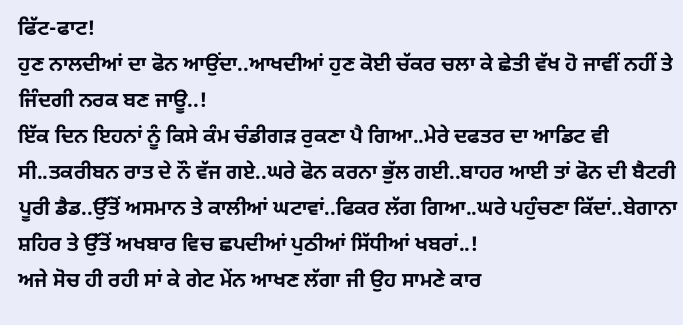ਫਿੱਟ-ਫਾਟ!
ਹੁਣ ਨਾਲਦੀਆਂ ਦਾ ਫੋਨ ਆਉਂਦਾ..ਆਖਦੀਆਂ ਹੁਣ ਕੋਈ ਚੱਕਰ ਚਲਾ ਕੇ ਛੇਤੀ ਵੱਖ ਹੋ ਜਾਵੀਂ ਨਹੀਂ ਤੇ ਜਿੰਦਗੀ ਨਰਕ ਬਣ ਜਾਊ..!
ਇੱਕ ਦਿਨ ਇਹਨਾਂ ਨੂੰ ਕਿਸੇ ਕੰਮ ਚੰਡੀਗੜ ਰੁਕਣਾ ਪੈ ਗਿਆ..ਮੇਰੇ ਦਫਤਰ ਦਾ ਆਡਿਟ ਵੀ ਸੀ..ਤਕਰੀਬਨ ਰਾਤ ਦੇ ਨੌ ਵੱਜ ਗਏ..ਘਰੇ ਫੋਨ ਕਰਨਾ ਭੁੱਲ ਗਈ..ਬਾਹਰ ਆਈ ਤਾਂ ਫੋਨ ਦੀ ਬੈਟਰੀ ਪੂਰੀ ਡੈਡ..ਉੱਤੋਂ ਅਸਮਾਨ ਤੇ ਕਾਲੀਆਂ ਘਟਾਵਾਂ..ਫਿਕਰ ਲੱਗ ਗਿਆ..ਘਰੇ ਪਹੁੰਚਣਾ ਕਿੱਦਾਂ..ਬੇਗਾਨਾ ਸ਼ਹਿਰ ਤੇ ਉੱਤੋਂ ਅਖਬਾਰ ਵਿਚ ਛਪਦੀਆਂ ਪੁਠੀਆਂ ਸਿੱਧੀਆਂ ਖਬਰਾਂ..!
ਅਜੇ ਸੋਚ ਹੀ ਰਹੀ ਸਾਂ ਕੇ ਗੇਟ ਮੇਂਨ ਆਖਣ ਲੱਗਾ ਜੀ ਉਹ ਸਾਮਣੇ ਕਾਰ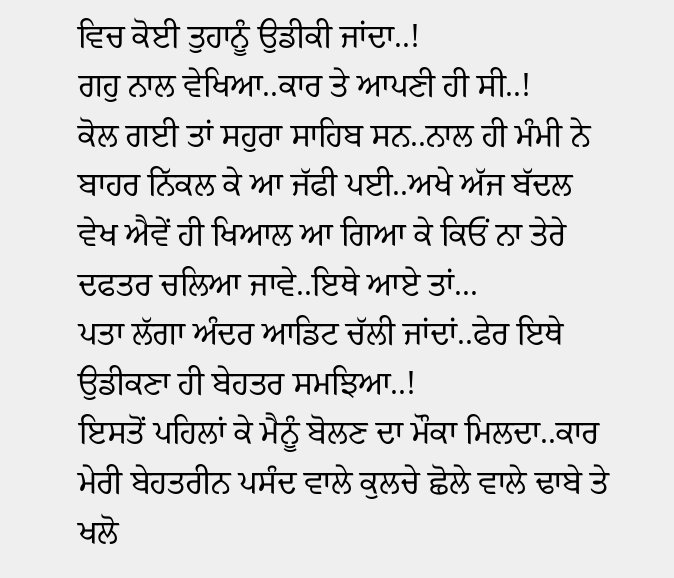ਵਿਚ ਕੋਈ ਤੁਹਾਨੂੰ ਉਡੀਕੀ ਜਾਂਦਾ..!
ਗਹੁ ਨਾਲ ਵੇਖਿਆ..ਕਾਰ ਤੇ ਆਪਣੀ ਹੀ ਸੀ..!
ਕੋਲ ਗਈ ਤਾਂ ਸਹੁਰਾ ਸਾਹਿਬ ਸਨ..ਨਾਲ ਹੀ ਮੰਮੀ ਨੇ ਬਾਹਰ ਨਿੱਕਲ ਕੇ ਆ ਜੱਫੀ ਪਈ..ਅਖੇ ਅੱਜ ਬੱਦਲ ਵੇਖ ਐਵੇਂ ਹੀ ਖਿਆਲ ਆ ਗਿਆ ਕੇ ਕਿਓਂ ਨਾ ਤੇਰੇ ਦਫਤਰ ਚਲਿਆ ਜਾਵੇ..ਇਥੇ ਆਏ ਤਾਂ...
ਪਤਾ ਲੱਗਾ ਅੰਦਰ ਆਡਿਟ ਚੱਲੀ ਜਾਂਦਾਂ..ਫੇਰ ਇਥੇ ਉਡੀਕਣਾ ਹੀ ਬੇਹਤਰ ਸਮਝਿਆ..!
ਇਸਤੋਂ ਪਹਿਲਾਂ ਕੇ ਮੈਨੂੰ ਬੋਲਣ ਦਾ ਮੌਕਾ ਮਿਲਦਾ..ਕਾਰ ਮੇਰੀ ਬੇਹਤਰੀਨ ਪਸੰਦ ਵਾਲੇ ਕੁਲਚੇ ਛੋਲੇ ਵਾਲੇ ਢਾਬੇ ਤੇ ਖਲੋ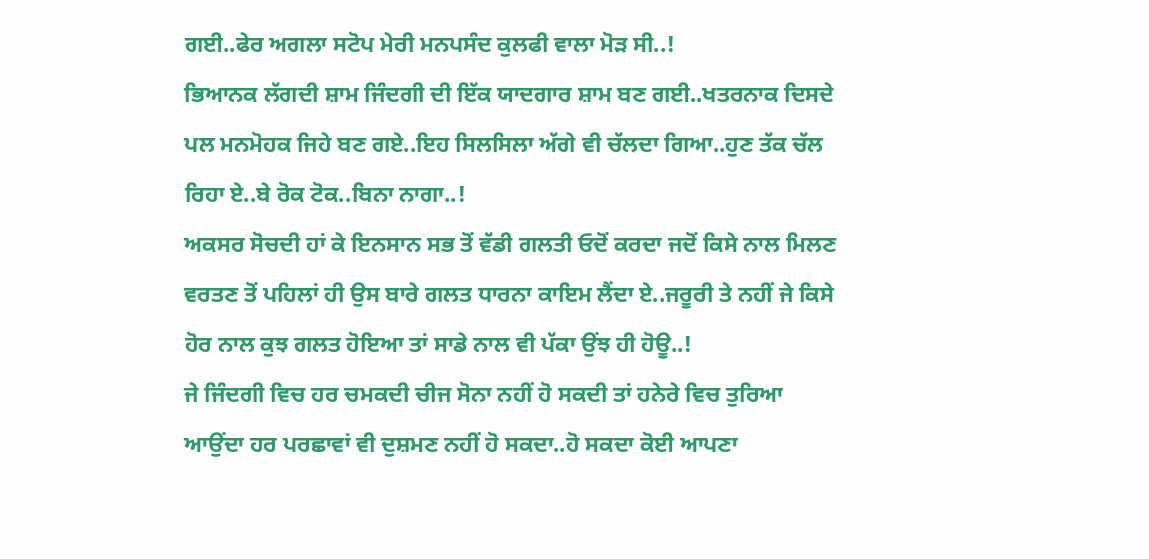ਗਈ..ਫੇਰ ਅਗਲਾ ਸਟੋਪ ਮੇਰੀ ਮਨਪਸੰਦ ਕੁਲਫੀ ਵਾਲਾ ਮੋੜ ਸੀ..!
ਭਿਆਨਕ ਲੱਗਦੀ ਸ਼ਾਮ ਜਿੰਦਗੀ ਦੀ ਇੱਕ ਯਾਦਗਾਰ ਸ਼ਾਮ ਬਣ ਗਈ..ਖਤਰਨਾਕ ਦਿਸਦੇ ਪਲ ਮਨਮੋਹਕ ਜਿਹੇ ਬਣ ਗਏ..ਇਹ ਸਿਲਸਿਲਾ ਅੱਗੇ ਵੀ ਚੱਲਦਾ ਗਿਆ..ਹੁਣ ਤੱਕ ਚੱਲ ਰਿਹਾ ਏ..ਬੇ ਰੋਕ ਟੋਕ..ਬਿਨਾ ਨਾਗਾ..!
ਅਕਸਰ ਸੋਚਦੀ ਹਾਂ ਕੇ ਇਨਸਾਨ ਸਭ ਤੋਂ ਵੱਡੀ ਗਲਤੀ ਓਦੋਂ ਕਰਦਾ ਜਦੋਂ ਕਿਸੇ ਨਾਲ ਮਿਲਣ ਵਰਤਣ ਤੋਂ ਪਹਿਲਾਂ ਹੀ ਉਸ ਬਾਰੇ ਗਲਤ ਧਾਰਨਾ ਕਾਇਮ ਲੈਂਦਾ ਏ..ਜਰੂਰੀ ਤੇ ਨਹੀਂ ਜੇ ਕਿਸੇ ਹੋਰ ਨਾਲ ਕੁਝ ਗਲਤ ਹੋਇਆ ਤਾਂ ਸਾਡੇ ਨਾਲ ਵੀ ਪੱਕਾ ਉਂਝ ਹੀ ਹੋਊ..!
ਜੇ ਜਿੰਦਗੀ ਵਿਚ ਹਰ ਚਮਕਦੀ ਚੀਜ ਸੋਨਾ ਨਹੀਂ ਹੋ ਸਕਦੀ ਤਾਂ ਹਨੇਰੇ ਵਿਚ ਤੁਰਿਆ ਆਉਂਦਾ ਹਰ ਪਰਛਾਵਾਂ ਵੀ ਦੁਸ਼ਮਣ ਨਹੀਂ ਹੋ ਸਕਦਾ..ਹੋ ਸਕਦਾ ਕੋਈ ਆਪਣਾ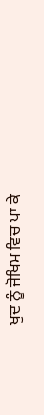ਖੁਦ ਨੂੰ ਜੋਖਿਮ ਵਿਚ ਪਾ ਕੇ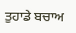ਤੁਹਾਡੇ ਬਚਾਅ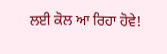ਲਈ ਕੋਲ ਆ ਰਿਹਾ ਹੋਵੇ!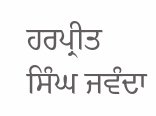ਹਰਪ੍ਰੀਤ ਸਿੰਘ ਜਵੰਦਾ